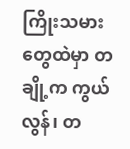ကြိုးသမားတွေထဲမှာ တချို့က ကွယ်လွန်၊ တ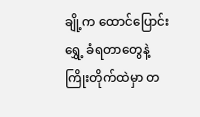ချို့က ထောင်ပြောင်းရွှေ့ ခံရတာတွေနဲ့ ကြိုးတိုက်ထဲမှာ တ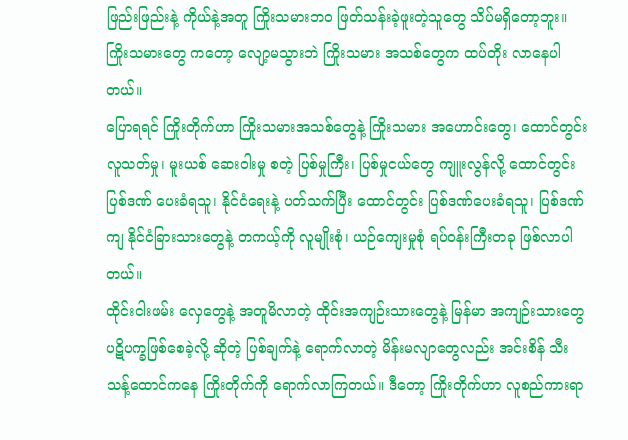ဖြည်းဖြည်းနဲ့ ကိုယ်နဲ့အတူ ကြိုးသမားဘဝ ဖြတ်သန်းခဲ့ဖူးတဲ့သူတွေ သိပ်မရှိတော့ဘူး။ ကြိုးသမားတွေ ကတော့ လျော့မသွားဘဲ ကြိုးသမား အသစ်တွေက ထပ်တိုး လာနေပါတယ်။
ပြောရရင် ကြိုးတိုက်ဟာ ကြိုးသမားအသစ်တွေနဲ့ ကြိုးသမား အဟောင်းတွေ၊ ထောင်တွင်း လူသတ်မှု၊ မူးယစ် ဆေးဝါးမှု စတဲ့ ပြစ်မှုကြီး၊ ပြစ်မှုငယ်တွေ ကျူးလွန်လို့ ထောင်တွင်း ပြစ်ဒဏ် ပေးခံရသူ၊ နိုင်ငံရေးနဲ့ ပတ်သက်ပြီး ထောင်တွင်း ပြစ်ဒဏ်ပေးခံရသူ၊ ပြစ်ဒဏ်ကျ နိုင်ငံခြားသားတွေနဲ့ တကယ့်ကို လူမျိုးစုံ၊ ယဉ်ကျေးမှုစုံ ရပ်ဝန်းကြီးတခု ဖြစ်လာပါတယ်။
ထိုင်းငါးဖမ်း လှေတွေနဲ့ အတူမိလာတဲ့ ထိုင်းအကျဉ်းသားတွေနဲ့ မြန်မာ အကျဉ်းသားတွေ ပဋိပက္ခဖြစ်စေခဲ့လို့ ဆိုတဲ့ ပြစ်ချက်နဲ့ ရောက်လာတဲ့ မိန်းမလျာတွေလည်း အင်းစိန် သီးသန့်ထောင်ကနေ ကြိုးတိုက်ကို ရောက်လာကြတယ်။ ဒီတော့ ကြိုးတိုက်ဟာ လူစည်ကားရာ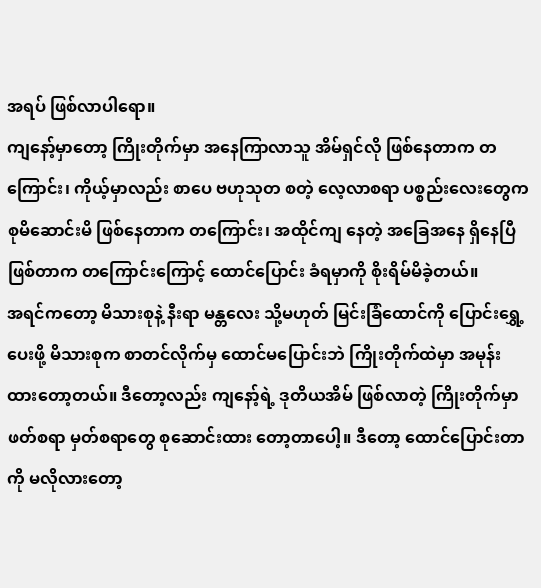အရပ် ဖြစ်လာပါရော။
ကျနော့်မှာတော့ ကြိုးတိုက်မှာ အနေကြာလာသူ အိမ်ရှင်လို ဖြစ်နေတာက တကြောင်း၊ ကိုယ့်မှာလည်း စာပေ ဗဟုသုတ စတဲ့ လေ့လာစရာ ပစ္စည်းလေးတွေက စုမိဆောင်းမိ ဖြစ်နေတာက တကြောင်း၊ အထိုင်ကျ နေတဲ့ အခြေအနေ ရှိနေပြီ ဖြစ်တာက တကြောင်းကြောင့် ထောင်ပြောင်း ခံရမှာကို စိုးရိမ်မိခဲ့တယ်။
အရင်ကတော့ မိသားစုနဲ့ နီးရာ မန္တလေး သို့မဟုတ် မြင်းခြံထောင်ကို ပြောင်းရွှေ့ပေးဖို့ မိသားစုက စာတင်လိုက်မှ ထောင်မပြောင်းဘဲ ကြိုးတိုက်ထဲမှာ အမုန်း ထားတော့တယ်။ ဒီတော့လည်း ကျနော့်ရဲ့ ဒုတိယအိမ် ဖြစ်လာတဲ့ ကြိုးတိုက်မှာ ဖတ်စရာ မှတ်စရာတွေ စုဆောင်းထား တော့တာပေါ့။ ဒီတော့ ထောင်ပြောင်းတာကို မလိုလားတော့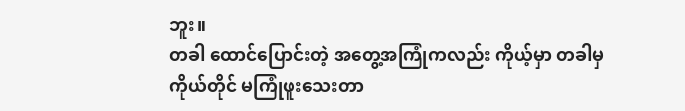ဘူး။
တခါ ထောင်ပြောင်းတဲ့ အတွေ့အကြုံကလည်း ကိုယ့်မှာ တခါမှ ကိုယ်တိုင် မကြုံဖူးသေးတာ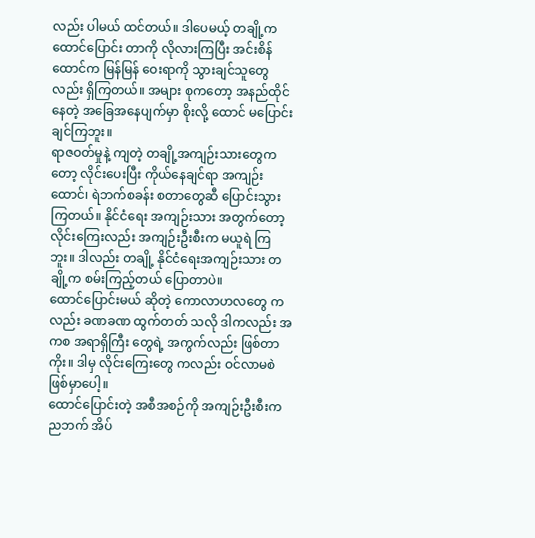လည်း ပါမယ် ထင်တယ်။ ဒါပေမယ့် တချို့က ထောင်ပြောင်း တာကို လိုလားကြပြီး အင်းစိန်ထောင်က မြန်မြန် ဝေးရာကို သွားချင်သူတွေလည်း ရှိကြတယ်။ အများ စုကတော့ အနည်ထိုင်နေတဲ့ အခြေအနေပျက်မှာ စိုးလို့ ထောင် မပြောင်းချင်ကြဘူး။
ရာဇဝတ်မှုနဲ့ ကျတဲ့ တချို့အကျဉ်းသားတွေကတော့ လိုင်းပေးပြီး ကိုယ်နေချင်ရာ အကျဉ်းထောင်၊ ရဲဘက်စခန်း စတာတွေဆီ ပြောင်းသွားကြတယ်။ နိုင်ငံရေး အကျဉ်းသား အတွက်တော့ လိုင်းကြေးလည်း အကျဉ်းဦးစီးက မယူရဲ ကြဘူး။ ဒါလည်း တချို့ နိုင်ငံရေးအကျဉ်းသား တချို့က စမ်းကြည့်တယ် ပြောတာပဲ။
ထောင်ပြောင်းမယ် ဆိုတဲ့ ကောလာဟလတွေ ကလည်း ခဏခဏ ထွက်တတ် သလို ဒါကလည်း အကစ အရာရှိကြီး တွေရဲ့ အကွက်လည်း ဖြစ်တာကိုး။ ဒါမှ လိုင်းကြေးတွေ ကလည်း ဝင်လာမစဲ ဖြစ်မှာပေါ့။
ထောင်ပြောင်းတဲ့ အစီအစဉ်ကို အကျဉ်းဦးစီးက ညဘက် အိပ်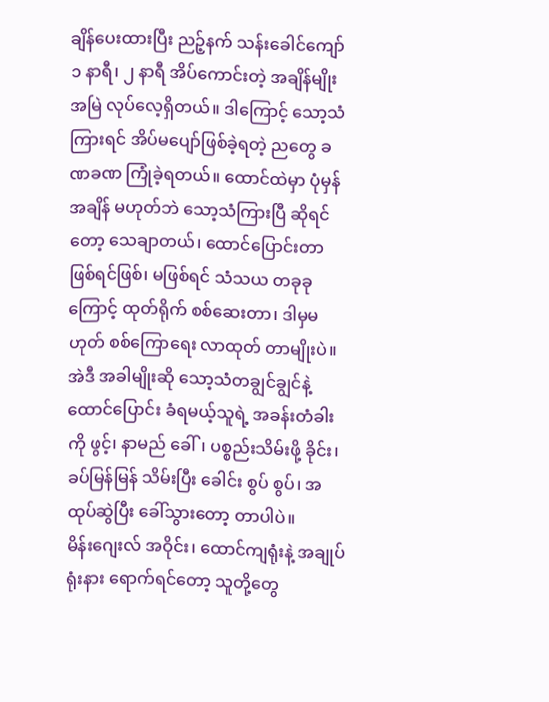ချိန်ပေးထားပြီး ညဉ့်နက် သန်းခေါင်ကျော် ၁ နာရီ၊ ၂ နာရီ အိပ်ကောင်းတဲ့ အချိန်မျိုး အမြဲ လုပ်လေ့ရှိတယ်။ ဒါကြောင့် သော့သံကြားရင် အိပ်မပျော်ဖြစ်ခဲ့ရတဲ့ ညတွေ ခဏခဏ ကြုံခဲ့ရတယ်။ ထောင်ထဲမှာ ပုံမှန်အချိန် မဟုတ်ဘဲ သော့သံကြားပြီ ဆိုရင်တော့ သေချာတယ်၊ ထောင်ပြောင်းတာ ဖြစ်ရင်ဖြစ်၊ မဖြစ်ရင် သံသယ တခုခုကြောင့် ထုတ်ရိုက် စစ်ဆေးတာ၊ ဒါမှမဟုတ် စစ်ကြောရေး လာထုတ် တာမျိုးပဲ။
အဲဒီ အခါမျိုးဆို သော့သံတချွင်ချွင်နဲ့ ထောင်ပြောင်း ခံရမယ့်သူရဲ့ အခန်းတံခါးကို ဖွင့်၊ နာမည် ခေါ်၊ ပစ္စည်းသိမ်းဖို့ ခိုင်း၊ ခပ်မြန်မြန် သိမ်းပြီး ခေါင်း စွပ် စွပ်၊ အထုပ်ဆွဲပြီး ခေါ်သွားတော့ တာပါပဲ။
မိန်းဂျေးလ် အဝိုင်း၊ ထောင်ကျရုံးနဲ့ အချုပ်ရုံးနား ရောက်ရင်တော့ သူတို့တွေ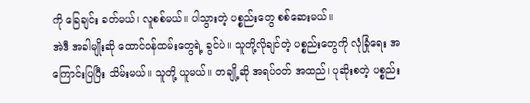ကို ခြေချင်း ခတ်မယ်၊ လူစစ်မယ်။ ပါသွားတဲ့ ပစ္စည်းတွေ စစ်ဆေးမယ်။
အဲဒီ အခါမျိုးဆို ထောင်ဝန်ထမ်းတွေရဲ့ ခွင်ပဲ။ သူတို့လိုချင်တဲ့ ပစ္စည်းတွေကို လုံခြုံရေး အကြောင်းပြပြီး သိမ်းမယ်။ သူတို့ ယူမယ်။ တချို့ဆို အရပ်ဝတ် အထည်၊ ပုဆိုးစတဲ့ ပစ္စည်း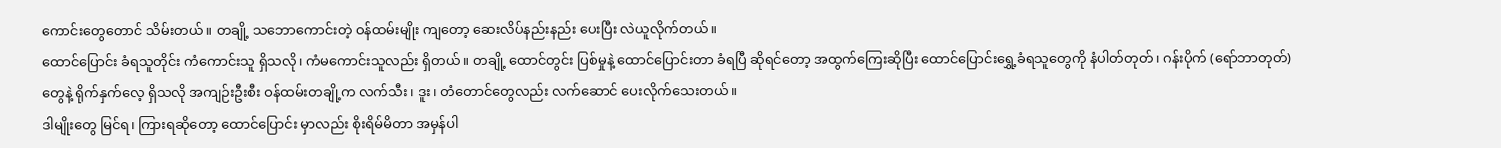ကောင်းတွေတောင် သိမ်းတယ်။ တချို့ သဘောကောင်းတဲ့ ဝန်ထမ်းမျိုး ကျတော့ ဆေးလိပ်နည်းနည်း ပေးပြီး လဲယူလိုက်တယ်။
ထောင်ပြောင်း ခံရသူတိုင်း ကံကောင်းသူ ရှိသလို၊ ကံမကောင်းသူလည်း ရှိတယ်။ တချို့ ထောင်တွင်း ပြစ်မှုနဲ့ ထောင်ပြောင်းတာ ခံရပြီ ဆိုရင်တော့ အထွက်ကြေးဆိုပြီး ထောင်ပြောင်းရွှေ့ခံရသူတွေကို နံပါတ်တုတ်၊ ဂန်းပိုက် (ရော်ဘာတုတ်) တွေနဲ့ ရိုက်နှက်လေ့ ရှိသလို အကျဉ်းဦးစီး ဝန်ထမ်းတချို့က လက်သီး၊ ဒူး၊ တံတောင်တွေလည်း လက်ဆောင် ပေးလိုက်သေးတယ်။
ဒါမျိုးတွေ မြင်ရ၊ ကြားရဆိုတော့ ထောင်ပြောင်း မှာလည်း စိုးရိမ်မိတာ အမှန်ပါ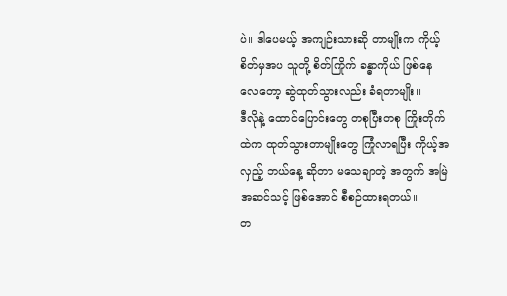ပဲ။ ဒါပေမယ့် အကျဉ်းသားဆို တာမျိုးက ကိုယ့်စိတ်မှအပ သူတို့ စိတ်ကြိုက် ခန္ဓာကိုယ် ဖြစ်နေလေတော့ ဆွဲထုတ်သွားလည်း ခံရတာမျိုး။
ဒီလိုနဲ့ ထောင်ပြောင်းတွေ တစုပြီးတစု ကြိုးတိုက်ထဲက ထုတ်သွားတာမျိုးတွေ ကြုံလာရပြီး ကိုယ့်အလှည့် ဘယ်နေ့ ဆိုတာ မသေချာတဲ့ အတွက် အမြဲအဆင်သင့် ဖြစ်အောင် စီစဉ်ထားရတယ်။
တ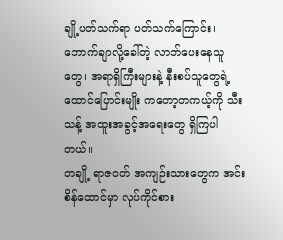ချို့ပတ်သက်ရာ ပတ်သက်ကြောင်း၊ ဘောက်ချာလို့ခေါ်တဲ့ လာဘ်ပေးနေသူတွေ၊ အရာရှိကြီးများနဲ့ နီးစပ်သူတွေရဲ့ ထောင်ပြောင်းမျိုး ကတော့တကယ့်ကို သီးသန့် အထူးအခွင့်အရေးတွေ ရှိကြပါတယ်။
တချို့ ရာဇဝတ် အကျဉ်းသားတွေက အင်းစိန်ထောင်မှာ လုပ်ကိုင်စား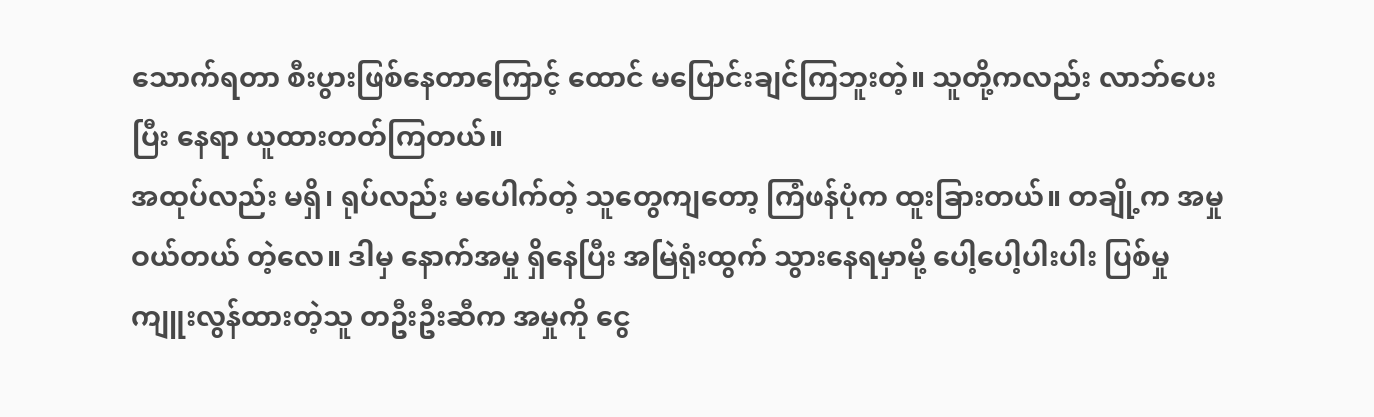သောက်ရတာ စီးပွားဖြစ်နေတာကြောင့် ထောင် မပြောင်းချင်ကြဘူးတဲ့။ သူတို့ကလည်း လာဘ်ပေးပြီး နေရာ ယူထားတတ်ကြတယ်။
အထုပ်လည်း မရှိ၊ ရုပ်လည်း မပေါက်တဲ့ သူတွေကျတော့ ကြံဖန်ပုံက ထူးခြားတယ်။ တချို့က အမှုဝယ်တယ် တဲ့လေ။ ဒါမှ နောက်အမှု ရှိနေပြီး အမြဲရုံးထွက် သွားနေရမှာမို့ ပေါ့ပေါ့ပါးပါး ပြစ်မှု ကျူးလွန်ထားတဲ့သူ တဦးဦးဆီက အမှုကို ငွေ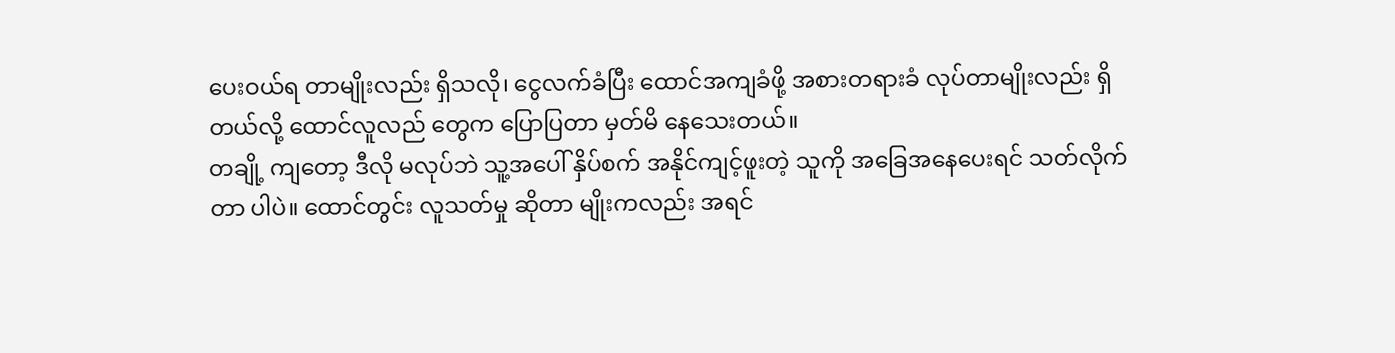ပေးဝယ်ရ တာမျိုးလည်း ရှိသလို၊ ငွေလက်ခံပြီး ထောင်အကျခံဖို့ အစားတရားခံ လုပ်တာမျိုးလည်း ရှိတယ်လို့ ထောင်လူလည် တွေက ပြောပြတာ မှတ်မိ နေသေးတယ်။
တချို့ ကျတော့ ဒီလို မလုပ်ဘဲ သူ့အပေါ် နှိပ်စက် အနိုင်ကျင့်ဖူးတဲ့ သူကို အခြေအနေပေးရင် သတ်လိုက်တာ ပါပဲ။ ထောင်တွင်း လူသတ်မှု ဆိုတာ မျိုးကလည်း အရင်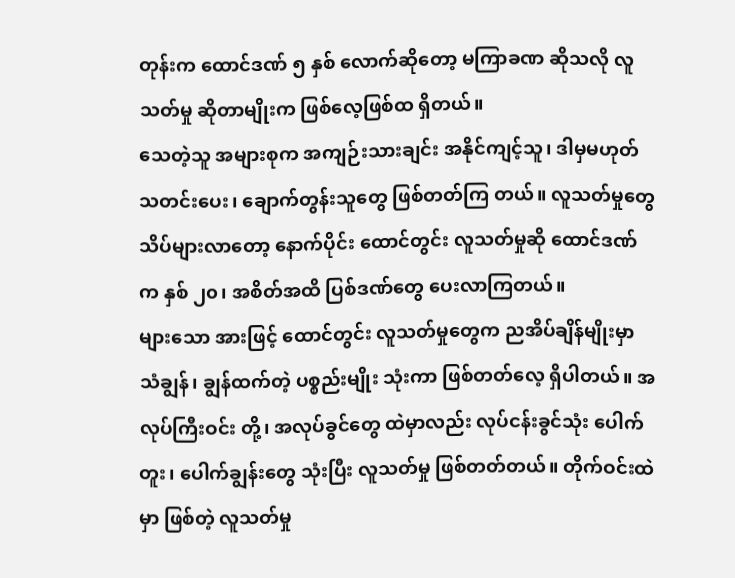တုန်းက ထောင်ဒဏ် ၅ နှစ် လောက်ဆိုတော့ မကြာခဏ ဆိုသလို လူသတ်မှု ဆိုတာမျိုးက ဖြစ်လေ့ဖြစ်ထ ရှိတယ်။
သေတဲ့သူ အများစုက အကျဉ်းသားချင်း အနိုင်ကျင့်သူ၊ ဒါမှမဟုတ် သတင်းပေး၊ ချောက်တွန်းသူတွေ ဖြစ်တတ်ကြ တယ်။ လူသတ်မှုတွေ သိပ်များလာတော့ နောက်ပိုင်း ထောင်တွင်း လူသတ်မှုဆို ထောင်ဒဏ်က နှစ် ၂၀၊ အစိတ်အထိ ပြစ်ဒဏ်တွေ ပေးလာကြတယ်။
များသော အားဖြင့် ထောင်တွင်း လူသတ်မှုတွေက ညအိပ်ချိန်မျိုးမှာ သံချွန်၊ ချွန်ထက်တဲ့ ပစ္စည်းမျိုး သုံးကာ ဖြစ်တတ်လေ့ ရှိပါတယ်။ အလုပ်ကြီးဝင်း တို့၊ အလုပ်ခွင်တွေ ထဲမှာလည်း လုပ်ငန်းခွင်သုံး ပေါက်တူး၊ ပေါက်ချွန်းတွေ သုံးပြီး လူသတ်မှု ဖြစ်တတ်တယ်။ တိုက်ဝင်းထဲမှာ ဖြစ်တဲ့ လူသတ်မှု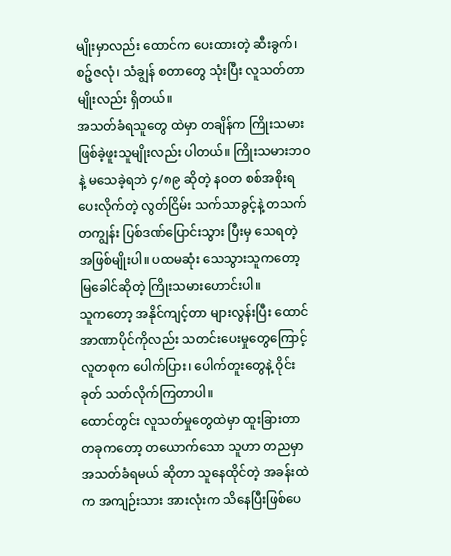မျိုးမှာလည်း ထောင်က ပေးထားတဲ့ ဆီးခွက်၊ စဉ့်ဇလုံ၊ သံချွန် စတာတွေ သုံးပြီး လူသတ်တာမျိုးလည်း ရှိတယ်။
အသတ်ခံရသူတွေ ထဲမှာ တချိန်က ကြိုးသမား ဖြစ်ခဲ့ဖူးသူမျိုးလည်း ပါတယ်။ ကြိုးသမားဘဝနဲ့ မသေခဲ့ရဘဲ ၄/၈၉ ဆိုတဲ့ နဝတ စစ်အစိုးရ ပေးလိုက်တဲ့ လွတ်ငြိမ်း သက်သာခွင့်နဲ့ တသက်တကျွန်း ပြစ်ဒဏ်ပြောင်းသွား ပြီးမှ သေရတဲ့ အဖြစ်မျိုးပါ။ ပထမဆုံး သေသွားသူကတော့ မြခေါင်ဆိုတဲ့ ကြိုးသမားဟောင်းပါ။
သူကတော့ အနိုင်ကျင့်တာ များလွန်းပြီး ထောင်အာဏာပိုင်ကိုလည်း သတင်းပေးမှုတွေကြောင့် လူတစုက ပေါက်ပြား၊ ပေါက်တူးတွေနဲ့ ဝိုင်းခုတ် သတ်လိုက်ကြတာပါ။
ထောင်တွင်း လူသတ်မှုတွေထဲမှာ ထူးခြားတာ တခုကတော့ တယောက်သော သူဟာ တညမှာ အသတ်ခံရမယ် ဆိုတာ သူနေထိုင်တဲ့ အခန်းထဲက အကျဉ်းသား အားလုံးက သိနေပြီးဖြစ်ပေ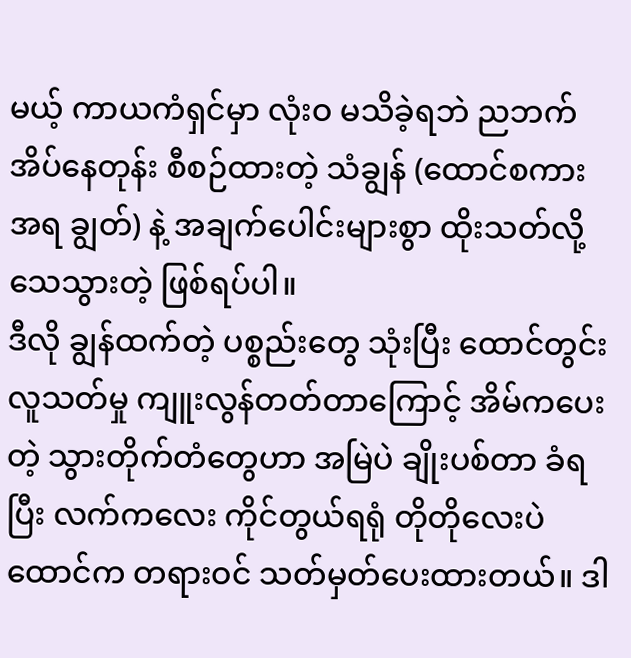မယ့် ကာယကံရှင်မှာ လုံးဝ မသိခဲ့ရဘဲ ညဘက် အိပ်နေတုန်း စီစဉ်ထားတဲ့ သံချွန် (ထောင်စကားအရ ချွတ်) နဲ့ အချက်ပေါင်းများစွာ ထိုးသတ်လို့ သေသွားတဲ့ ဖြစ်ရပ်ပါ။
ဒီလို ချွန်ထက်တဲ့ ပစ္စည်းတွေ သုံးပြီး ထောင်တွင်း လူသတ်မှု ကျူးလွန်တတ်တာကြောင့် အိမ်ကပေးတဲ့ သွားတိုက်တံတွေဟာ အမြဲပဲ ချိုးပစ်တာ ခံရပြီး လက်ကလေး ကိုင်တွယ်ရရုံ တိုတိုလေးပဲ ထောင်က တရားဝင် သတ်မှတ်ပေးထားတယ်။ ဒါ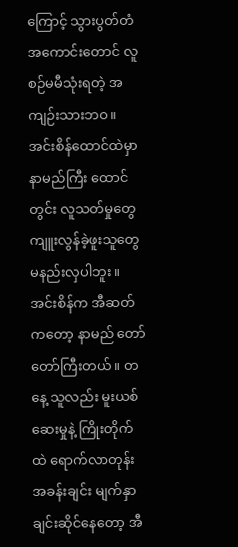ကြောင့် သွားပွတ်တံ အကောင်းတောင် လူစဉ်မမီသုံးရတဲ့ အကျဉ်းသားဘဝ။
အင်းစိန်ထောင်ထဲမှာ နာမည်ကြီး ထောင်တွင်း လူသတ်မှုတွေ ကျူးလွန်ခဲ့ဖူးသူတွေ မနည်းလှပါဘူး။ အင်းစိန်က အီဆတ်ကတော့ နာမည် တော်တော်ကြီးတယ်။ တနေ့ သူလည်း မူးယစ်ဆေးမှုနဲ့ ကြိုးတိုက်ထဲ ရောက်လာတုန်း အခန်းချင်း မျက်နှာ ချင်းဆိုင်နေတော့ အီ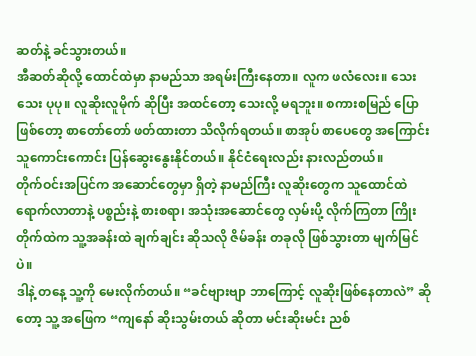ဆတ်နဲ့ ခင်သွားတယ်။
အီဆတ်ဆိုလို့ ထောင်ထဲမှာ နာမည်သာ အရမ်းကြီးနေတာ။ လူက ဖလံလေး။ သေးသေး ပုပု။ လူဆိုးလူမိုက် ဆိုပြီး အထင်တော့ သေးလို့ မရဘူး။ စကားစမြည် ပြောဖြစ်တော့ စာတော်တော် ဖတ်ထားတာ သိလိုက်ရတယ်။ စာအုပ် စာပေတွေ အကြောင်း သူကောင်းကောင်း ပြန်ဆွေးနွေးနိုင်တယ်။ နိုင်ငံရေးလည်း နားလည်တယ်။
တိုက်ဝင်းအပြင်က အဆောင်တွေမှာ ရှိတဲ့ နာမည်ကြီး လူဆိုးတွေက သူထောင်ထဲ ရောက်လာတာနဲ့ ပစ္စည်းနဲ့ စားစရာ၊ အသုံးအဆောင်တွေ လှမ်းပို့ လိုက်ကြတာ ကြိုးတိုက်ထဲက သူ့အခန်းထဲ ချက်ချင်း ဆိုသလို ဇိမ်ခန်း တခုလို ဖြစ်သွားတာ မျက်မြင်ပဲ။
ဒါနဲ့ တနေ့ သူ့ကို မေးလိုက်တယ်။ “ခင်ဗျားဗျာ ဘာကြောင့် လူဆိုးဖြစ်နေတာလဲ” ဆိုတော့ သူ့ အဖြေက “ကျနော် ဆိုးသွမ်းတယ် ဆိုတာ မင်းဆိုးမင်း ညစ်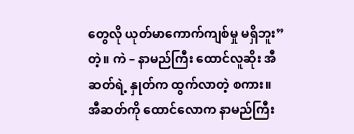တွေလို ယုတ်မာကောက်ကျစ်မှု မရှိဘူး” တဲ့။ ကဲ – နာမည်ကြီး ထောင်လူဆိုး အီဆတ်ရဲ့ နှုတ်က ထွက်လာတဲ့ စကား။
အီဆတ်ကို ထောင်လောက နာမည်ကြီး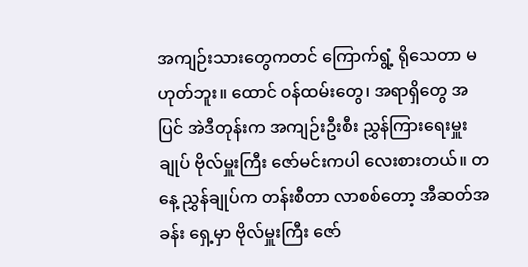အကျဉ်းသားတွေကတင် ကြောက်ရွံ့ ရိုသေတာ မဟုတ်ဘူး။ ထောင် ဝန်ထမ်းတွေ၊ အရာရှိတွေ အပြင် အဲဒီတုန်းက အကျဉ်းဦးစီး ညွှန်ကြားရေးမှူးချုပ် ဗိုလ်မှူးကြီး ဇော်မင်းကပါ လေးစားတယ်။ တနေ့ ညွှန်ချုပ်က တန်းစီတာ လာစစ်တော့ အီဆတ်အခန်း ရှေ့မှာ ဗိုလ်မှူးကြီး ဇော်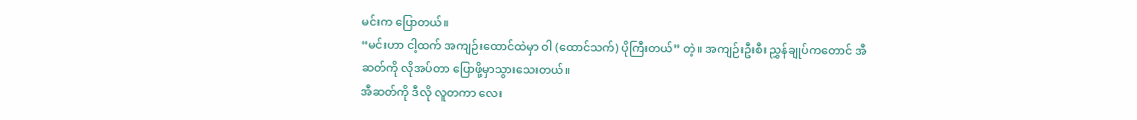မင်းက ပြောတယ်။
“မင်းဟာ ငါ့ထက် အကျဉ်းထောင်ထဲမှာ ဝါ (ထောင်သက်) ပိုကြီးတယ်” တဲ့။ အကျဉ်းဦးစီး ညွှန်ချုပ်ကတောင် အီဆတ်ကို လိုအပ်တာ ပြောဖို့မှာသွားသေးတယ်။
အီဆတ်ကို ဒီလို လူတကာ လေး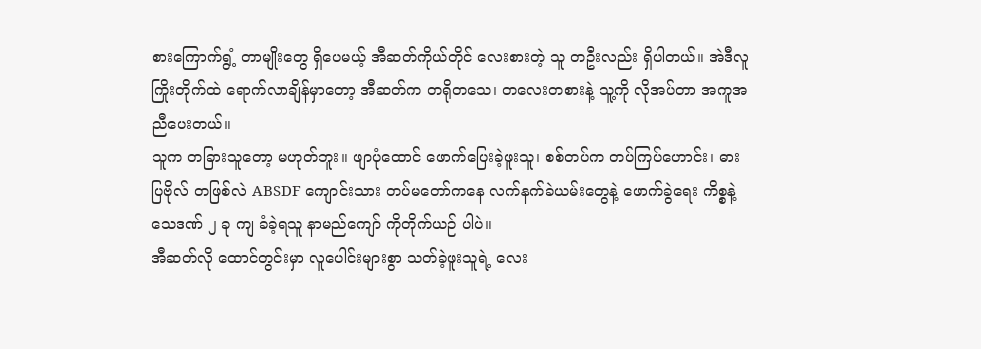စားကြောက်ရွံ့ တာမျိုးတွေ ရှိပေမယ့် အီဆတ်ကိုယ်တိုင် လေးစားတဲ့ သူ တဦးလည်း ရှိပါတယ်။ အဲဒီလူ ကြိုးတိုက်ထဲ ရောက်လာချိန်မှာတော့ အီဆတ်က တရိုတသေ၊ တလေးတစားနဲ့ သူ့ကို လိုအပ်တာ အကူအညီပေးတယ်။
သူက တခြားသူတော့ မဟုတ်ဘူး။ ဖျာပုံထောင် ဖောက်ပြေးခဲ့ဖူးသူ၊ စစ်တပ်က တပ်ကြပ်ဟောင်း၊ ဓားပြဗိုလ် တဖြစ်လဲ ABSDF ကျောင်းသား တပ်မတော်ကနေ လက်နက်ခဲယမ်းတွေနဲ့ ဖောက်ခွဲရေး ကိစ္စနဲ့ သေဒဏ် ၂ ခု ကျ ခံခဲ့ရသူ နာမည်ကျော် ကိုတိုက်ယဉ် ပါပဲ။
အီဆတ်လို ထောင်တွင်းမှာ လူပေါင်းများစွာ သတ်ခဲ့ဖူးသူရဲ့ လေး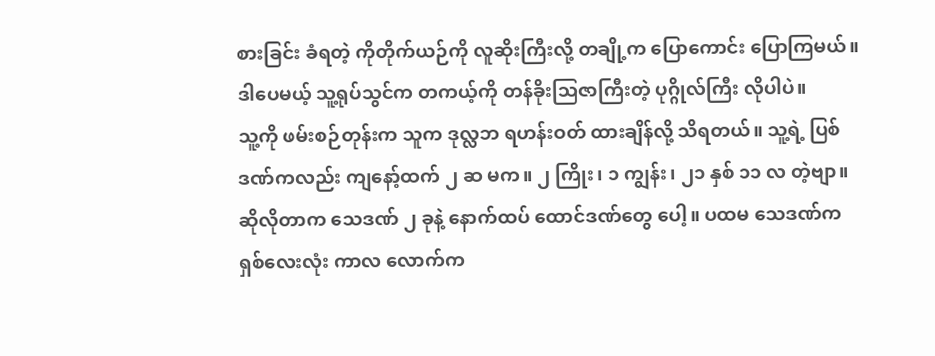စားခြင်း ခံရတဲ့ ကိုတိုက်ယဉ်ကို လူဆိုးကြီးလို့ တချို့က ပြောကောင်း ပြောကြမယ်။ ဒါပေမယ့် သူ့ရုပ်သွင်က တကယ့်ကို တန်ခိုးဩဇာကြီးတဲ့ ပုဂ္ဂိုလ်ကြီး လိုပါပဲ။
သူ့ကို ဖမ်းစဉ်တုန်းက သူက ဒုလ္လဘ ရဟန်းဝတ် ထားချိန်လို့ သိရတယ်။ သူ့ရဲ့ ပြစ်ဒဏ်ကလည်း ကျနော့်ထက် ၂ ဆ မက။ ၂ ကြိုး၊ ၁ ကျွန်း၊ ၂၁ နှစ် ၁၁ လ တဲ့ဗျာ။
ဆိုလိုတာက သေဒဏ် ၂ ခုနဲ့ နောက်ထပ် ထောင်ဒဏ်တွေ ပေါ့။ ပထမ သေဒဏ်က ရှစ်လေးလုံး ကာလ လောက်က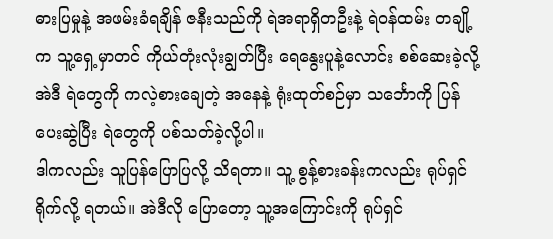ဓားပြမှုနဲ့ အဖမ်းခံရချိန် ဇနီးသည်ကို ရဲအရာရှိတဦးနဲ့ ရဲဝန်ထမ်း တချို့က သူ့ရှေ့မှာတင် ကိုယ်တုံးလုံးချွတ်ပြီး ရေနွေးပူနဲ့လောင်း စစ်ဆေးခဲ့လို့ အဲဒီ ရဲတွေကို ကလဲ့စားချေတဲ့ အနေနဲ့ ရုံးထုတ်စဉ်မှာ သင်္ဘောကို ပြန်ပေးဆွဲပြီး ရဲတွေကို ပစ်သတ်ခဲ့လို့ပါ။
ဒါကလည်း သူပြန်ပြောပြလို့ သိရတာ။ သူ့ စွန့်စားခန်းကလည်း ရုပ်ရှင်ရိုက်လို့ ရတယ်။ အဲဒီလို ပြောတော့ သူ့အကြောင်းကို ရုပ်ရှင်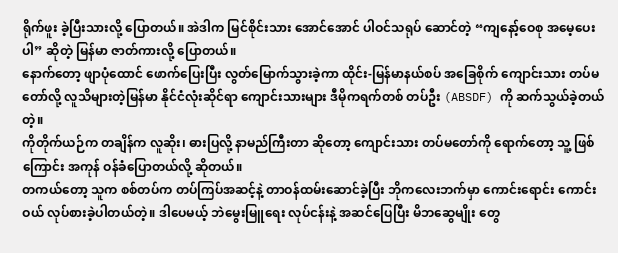ရိုက်ဖူး ခဲ့ပြီးသားလို့ ပြောတယ်။ အဲဒါက မြင်စိုင်းသား အောင်အောင် ပါဝင်သရုပ် ဆောင်တဲ့ “ကျနော့်ဝေစု အမေ့ပေးပါ” ဆိုတဲ့ မြန်မာ ဇာတ်ကားလို့ ပြောတယ်။
နောက်တော့ ဖျာပုံထောင် ဖောက်ပြေးပြီး လွတ်မြောက်သွားခဲ့ကာ ထိုင်း-မြန်မာနယ်စပ် အခြေစိုက် ကျောင်းသား တပ်မတော်လို့ လူသိများတဲ့မြန်မာ နိုင်ငံလုံးဆိုင်ရာ ကျောင်းသားများ ဒီမိုကရက်တစ် တပ်ဦး (ABSDF) ကို ဆက်သွယ်ခဲ့တယ်တဲ့။
ကိုတိုက်ယဉ်က တချိန်က လူဆိုး၊ ဓားပြလို့ နာမည်ကြီးတာ ဆိုတော့ ကျောင်းသား တပ်မတော်ကို ရောက်တော့ သူ့ ဖြစ်ကြောင်း အကုန် ဝန်ခံပြောတယ်လို့ ဆိုတယ်။
တကယ်တော့ သူက စစ်တပ်က တပ်ကြပ်အဆင့်နဲ့ တာဝန်ထမ်းဆောင်ခဲ့ပြီး ဘိုကလေးဘက်မှာ ကောင်းရောင်း ကောင်းဝယ် လုပ်စားခဲ့ပါတယ်တဲ့။ ဒါပေမယ့် ဘဲမွေးမြူရေး လုပ်ငန်းနဲ့ အဆင်ပြေပြီး မိဘဆွေမျိုး တွေ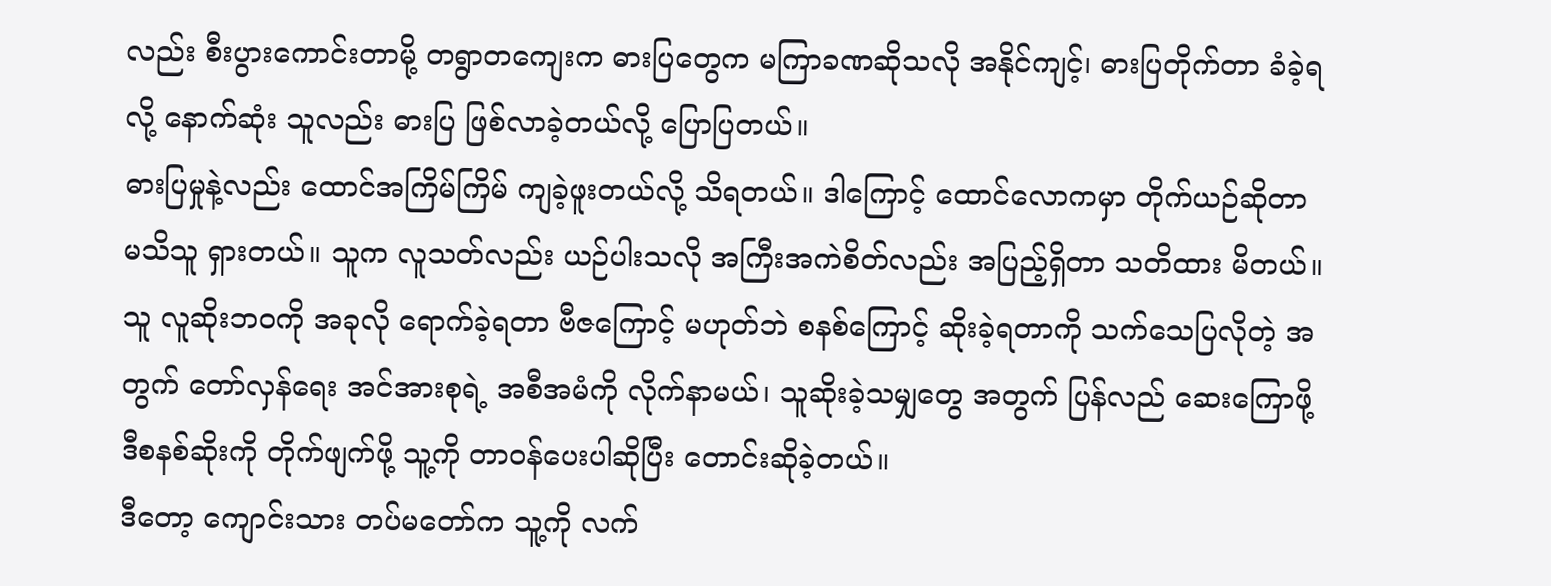လည်း စီးပွားကောင်းတာမို့ တရွာတကျေးက ဓားပြတွေက မကြာခဏဆိုသလို အနိုင်ကျင့်၊ ဓားပြတိုက်တာ ခံခဲ့ရလို့ နောက်ဆုံး သူလည်း ဓားပြ ဖြစ်လာခဲ့တယ်လို့ ပြောပြတယ်။
ဓားပြမှုနဲ့လည်း ထောင်အကြိမ်ကြိမ် ကျခဲ့ဖူးတယ်လို့ သိရတယ်။ ဒါကြောင့် ထောင်လောကမှာ တိုက်ယဉ်ဆိုတာ မသိသူ ရှားတယ်။ သူက လူသတ်လည်း ယဉ်ပါးသလို အကြီးအကဲစိတ်လည်း အပြည့်ရှိတာ သတိထား မိတယ်။
သူ လူဆိုးဘဝကို အခုလို ရောက်ခဲ့ရတာ ဗီဇကြောင့် မဟုတ်ဘဲ စနစ်ကြောင့် ဆိုးခဲ့ရတာကို သက်သေပြလိုတဲ့ အတွက် တော်လှန်ရေး အင်အားစုရဲ့ အစီအမံကို လိုက်နာမယ်၊ သူဆိုးခဲ့သမျှတွေ အတွက် ပြန်လည် ဆေးကြောဖို့ ဒီစနစ်ဆိုးကို တိုက်ဖျက်ဖို့ သူ့ကို တာဝန်ပေးပါဆိုပြီး တောင်းဆိုခဲ့တယ်။
ဒီတော့ ကျောင်းသား တပ်မတော်က သူ့ကို လက်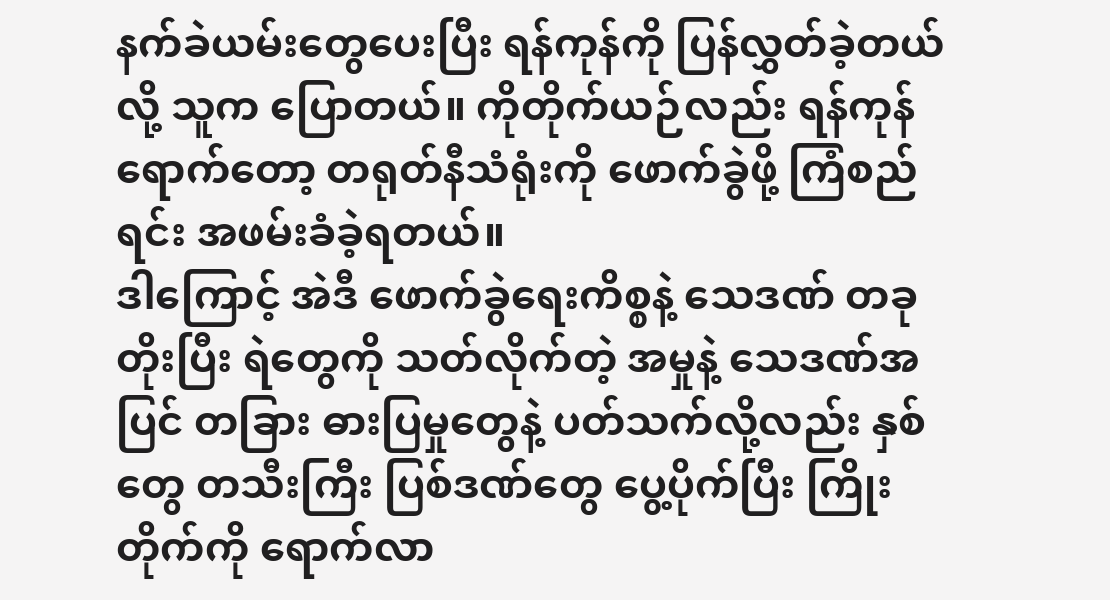နက်ခဲယမ်းတွေပေးပြီး ရန်ကုန်ကို ပြန်လွှတ်ခဲ့တယ် လို့ သူက ပြောတယ်။ ကိုတိုက်ယဉ်လည်း ရန်ကုန်ရောက်တော့ တရုတ်နီသံရုံးကို ဖောက်ခွဲဖို့ ကြံစည်ရင်း အဖမ်းခံခဲ့ရတယ်။
ဒါကြောင့် အဲဒီ ဖောက်ခွဲရေးကိစ္စနဲ့ သေဒဏ် တခုတိုးပြီး ရဲတွေကို သတ်လိုက်တဲ့ အမှုနဲ့ သေဒဏ်အပြင် တခြား ဓားပြမှုတွေနဲ့ ပတ်သက်လို့လည်း နှစ်တွေ တသီးကြီး ပြစ်ဒဏ်တွေ ပွေ့ပိုက်ပြီး ကြိုးတိုက်ကို ရောက်လာ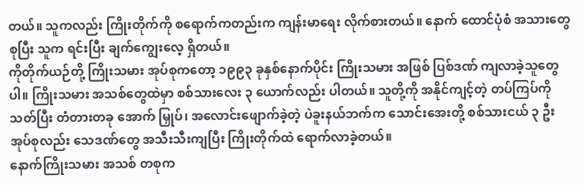တယ်။ သူကလည်း ကြိုးတိုက်ကို စရောက်ကတည်းက ကျန်းမာရေး လိုက်စားတယ်။ နောက် ထောင်ပုံစံ အသားတွေ စုပြီး သူက ရင်းပြီး ချက်ကျွေးလေ့ ရှိတယ်။
ကိုတိုက်ယဉ်တို့ ကြိုးသမား အုပ်စုကတော့ ၁၉၉၃ ခုနှစ်နောက်ပိုင်း ကြိုးသမား အဖြစ် ပြစ်ဒဏ် ကျလာခဲ့သူတွေပါ။ ကြိုးသမား အသစ်တွေထဲမှာ စစ်သားလေး ၃ ယောက်လည်း ပါတယ်။ သူတို့ကို အနိုင်ကျင့်တဲ့ တပ်ကြပ်ကို သတ်ပြီး တံတားတခု အောက် မြှုပ်၊ အလောင်းဖျောက်ခဲ့တဲ့ ပဲခူးနယ်ဘက်က သောင်းအေးတို့ စစ်သားငယ် ၃ ဦး အုပ်စုလည်း သေဒဏ်တွေ အသီးသီးကျပြီး ကြိုးတိုက်ထဲ ရောက်လာခဲ့တယ်။
နောက်ကြိုးသမား အသစ် တစုက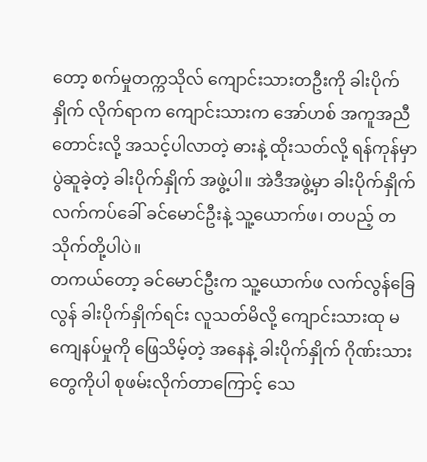တော့ စက်မှုတက္ကသိုလ် ကျောင်းသားတဦးကို ခါးပိုက်နှိုက် လိုက်ရာက ကျောင်းသားက အော်ဟစ် အကူအညီတောင်းလို့ အသင့်ပါလာတဲ့ ဓားနဲ့ ထိုးသတ်လို့ ရန်ကုန်မှာ ပွဲဆူခဲ့တဲ့ ခါးပိုက်နှိုက် အဖွဲ့ပါ။ အဲဒီအဖွဲ့မှာ ခါးပိုက်နှိုက် လက်ကပ်ခေါ် ခင်မောင်ဦးနဲ့ သူ့ယောက်ဖ၊ တပည့် တသိုက်တို့ပါပဲ။
တကယ်တော့ ခင်မောင်ဦးက သူ့ယောက်ဖ လက်လွန်ခြေလွန် ခါးပိုက်နှိုက်ရင်း လူသတ်မိလို့ ကျောင်းသားထု မကျေနပ်မှုကို ဖြေသိမ့်တဲ့ အနေနဲ့ ခါးပိုက်နှိုက် ဂိုဏ်းသားတွေကိုပါ စုဖမ်းလိုက်တာကြောင့် သေ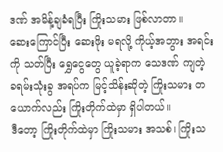ဒဏ် အမိန့်ချခံရပြီး ကြိုးသမား ဖြစ်လာတာ။
ဆေးကြောင်ပြီး ဆေးဖိုး မရလို့ ကိုယ့်အဘွား အရင်းကို သတ်ပြီး ရွှေငွေတွေ ယူခဲ့ရာက သေဒဏ် ကျတဲ့ ခရမ်းသုံးခွ အရပ်က မြင့်သိန်းဆိုတဲ့ ကြိုးသမား တယောက်လည်း ကြိုးတိုက်ထဲမှာ ရှိပါတယ်။
ဒီတော့ ကြိုးတိုက်ထဲမှာ ကြိုးသမား အသစ်၊ ကြိုးသ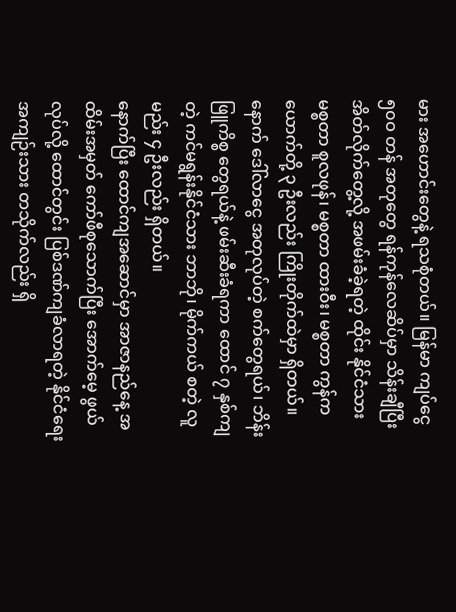မား အဟောင်းတွေနဲ့ ရသစုံတယ်။ မြန်မာ ကျပ်ငွေ ၅၀ဝ တန် အတုတွေ ရန်ကုန်လေဆိပ်မှာ သိန်းချီပြီး အိတ်လိုက်တွေ့လို့ အဖမ်းခံခဲ့ရတဲ့ ထိုင်း နိုင်ငံသား မစ္စတာ စူလဖုန်၊ မစ္စတာ ထားဝီး၊ မစ္စတာ ကွန်ကယောက်တို့ ၃ ဦးလည်း ကြိုးတိုက်ထဲမှာ ရှိတယ်။
နောက် ဒေါ်လာငွေ အတုလုပ်တဲ့ စက်တွေရယ်၊ ဘိန်းဖြူကိစ္စ တွေရယ်နဲ့ ဖမ်းဆီးခံရကာ ထောင် ၇ နှစ်ကျတဲ့ ကင်မရွန်းနိုင်ငံသား ဘာဘို၊ မိုက်ကယ် စတဲ့ လူမည်း ၄ ဦးလည်း ရှိတယ်။
နောက်ပြီး ထောင်ကျအဆောင်မှာ အာဇာနည်နေ့ အထိမ်းအမှတ် ကော်ဖီစုသောက်ပြီး အောက်မေ့ ဖွယ်လုပ်လို့ ထောင်တွင်း ပြစ်ဒဏ်ကျခံလာရတဲ့ နိုင်ငံရေးအကျဉ်းသား တသိုက်လည်း ရှိ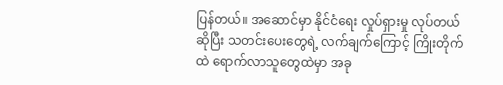ပြန်တယ်။ အဆောင်မှာ နိုင်ငံရေး လှုပ်ရှားမှု လုပ်တယ် ဆိုပြီး သတင်းပေးတွေရဲ့ လက်ချက်ကြောင့် ကြိုးတိုက်ထဲ ရောက်လာသူတွေထဲမှာ အခု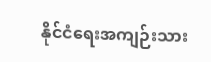နိုင်ငံရေးအကျဉ်းသား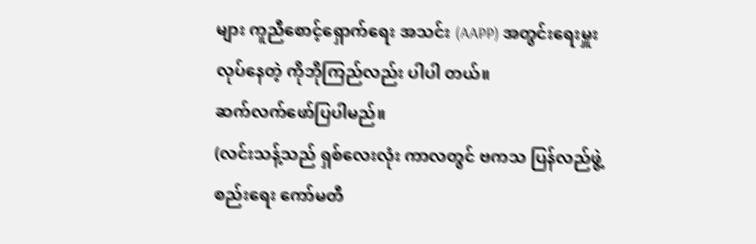များ ကူညီစောင့်ရှောက်ရေး အသင်း (AAPP) အတွင်းရေးမှူး လုပ်နေတဲ့ ကိုဘိုကြည်လည်း ပါပါ တယ်။
ဆက်လက်ဖော်ပြပါမည်။
(လင်းသန့်သည် ရှစ်လေးလုံး ကာလတွင် ဗကသ ပြန်လည်ဖွဲ့စည်းရေး ကော်မတီ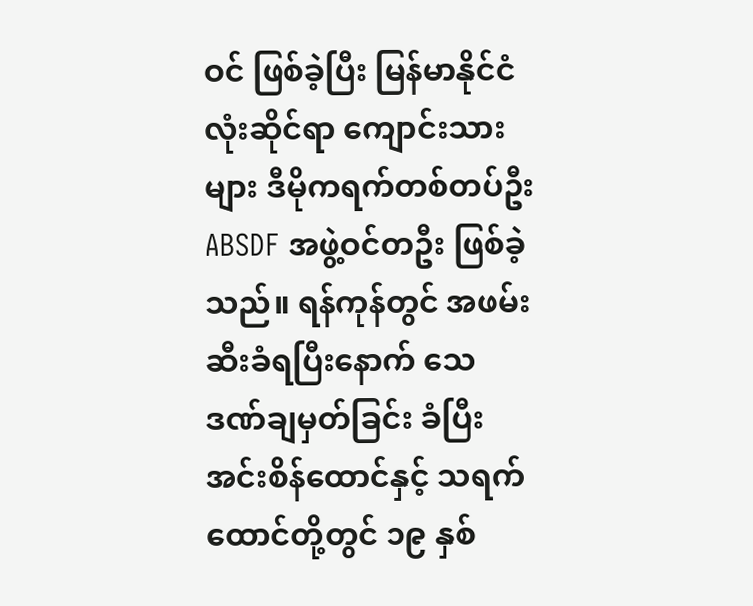ဝင် ဖြစ်ခဲ့ပြီး မြန်မာနိုင်ငံလုံးဆိုင်ရာ ကျောင်းသားများ ဒီမိုကရက်တစ်တပ်ဦး ABSDF အဖွဲ့ဝင်တဦး ဖြစ်ခဲ့သည်။ ရန်ကုန်တွင် အဖမ်းဆီးခံရပြီးနောက် သေဒဏ်ချမှတ်ခြင်း ခံပြီး အင်းစိန်ထောင်နှင့် သရက်ထောင်တို့တွင် ၁၉ နှစ်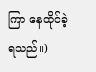ကြာ နေထိုင်ခဲ့ရသည်။)